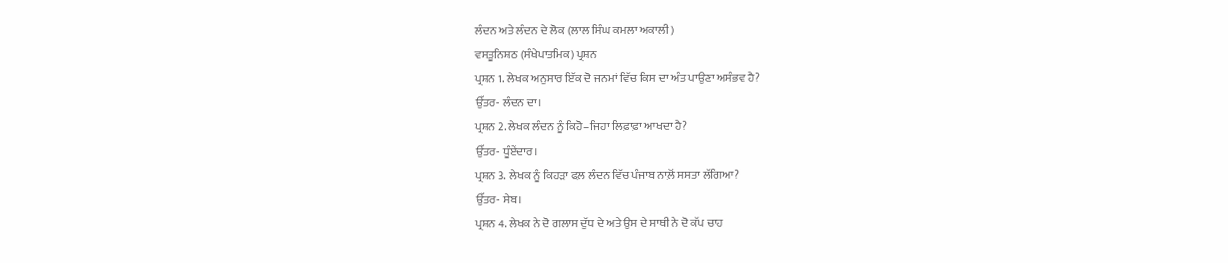ਲੰਦਨ ਅਤੇ ਲੰਦਨ ਦੇ ਲੋਕ (ਲਾਲ ਸਿੰਘ ਕਮਲਾ ਅਕਾਲੀ)
ਵਸਤੂਨਿਸ਼ਠ (ਸੰਖੇਪਾਤਮਿਕ) ਪ੍ਰਸ਼ਨ
ਪ੍ਰਸ਼ਨ 1. ਲੇਖਕ ਅਨੁਸਾਰ ਇੱਕ ਦੋ ਜਨਮਾਂ ਵਿੱਚ ਕਿਸ ਦਾ ਅੰਤ ਪਾਉਣਾ ਅਸੰਭਵ ਹੈ?
ਉੱਤਰ- ਲੰਦਨ ਦਾ।
ਪ੍ਰਸ਼ਨ 2. ਲੇਖਕ ਲੰਦਨ ਨੂੰ ਕਿਹੋ–ਜਿਹਾ ਲਿਫ਼ਾਫ਼ਾ ਆਖਦਾ ਹੈ?
ਉੱਤਰ- ਧੂੰਏਂਦਾਰ।
ਪ੍ਰਸ਼ਨ 3. ਲੇਖਕ ਨੂੰ ਕਿਹੜਾ ਫਲ਼ ਲੰਦਨ ਵਿੱਚ ਪੰਜਾਬ ਨਾਲ਼ੋਂ ਸਸਤਾ ਲੱਗਿਆ?
ਉੱਤਰ- ਸੇਬ।
ਪ੍ਰਸ਼ਨ 4. ਲੇਖਕ ਨੇ ਦੋ ਗਲਾਸ ਦੁੱਧ ਦੇ ਅਤੇ ਉਸ ਦੇ ਸਾਥੀ ਨੇ ਦੋ ਕੱਪ ਚਾਹ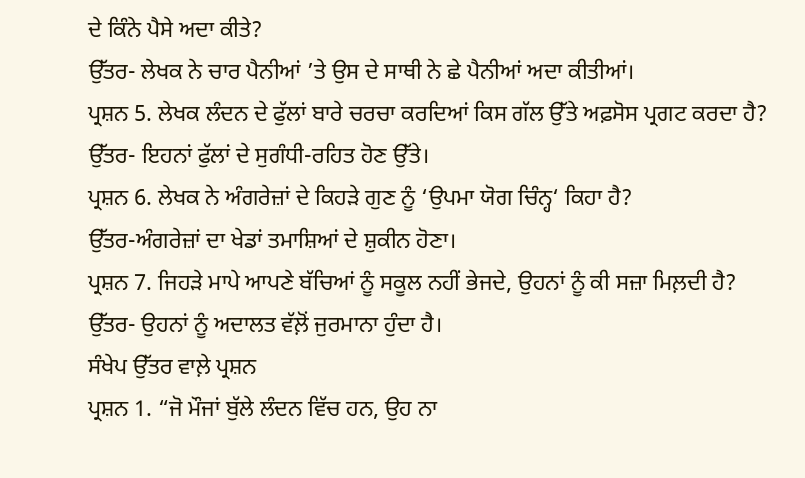ਦੇ ਕਿੰਨੇ ਪੈਸੇ ਅਦਾ ਕੀਤੇ?
ਉੱਤਰ- ਲੇਖਕ ਨੇ ਚਾਰ ਪੈਨੀਆਂ ’ਤੇ ਉਸ ਦੇ ਸਾਥੀ ਨੇ ਛੇ ਪੈਨੀਆਂ ਅਦਾ ਕੀਤੀਆਂ।
ਪ੍ਰਸ਼ਨ 5. ਲੇਖਕ ਲੰਦਨ ਦੇ ਫੁੱਲਾਂ ਬਾਰੇ ਚਰਚਾ ਕਰਦਿਆਂ ਕਿਸ ਗੱਲ ਉੱਤੇ ਅਫ਼ਸੋਸ ਪ੍ਰਗਟ ਕਰਦਾ ਹੈ?
ਉੱਤਰ- ਇਹਨਾਂ ਫੁੱਲਾਂ ਦੇ ਸੁਗੰਧੀ-ਰਹਿਤ ਹੋਣ ਉੱਤੇ।
ਪ੍ਰਸ਼ਨ 6. ਲੇਖਕ ਨੇ ਅੰਗਰੇਜ਼ਾਂ ਦੇ ਕਿਹੜੇ ਗੁਣ ਨੂੰ ‘ਉਪਮਾ ਯੋਗ ਚਿੰਨ੍ਹ‘ ਕਿਹਾ ਹੈ?
ਉੱਤਰ-ਅੰਗਰੇਜ਼ਾਂ ਦਾ ਖੇਡਾਂ ਤਮਾਸ਼ਿਆਂ ਦੇ ਸ਼ੁਕੀਨ ਹੋਣਾ।
ਪ੍ਰਸ਼ਨ 7. ਜਿਹੜੇ ਮਾਪੇ ਆਪਣੇ ਬੱਚਿਆਂ ਨੂੰ ਸਕੂਲ ਨਹੀਂ ਭੇਜਦੇ, ਉਹਨਾਂ ਨੂੰ ਕੀ ਸਜ਼ਾ ਮਿਲ਼ਦੀ ਹੈ?
ਉੱਤਰ- ਉਹਨਾਂ ਨੂੰ ਅਦਾਲਤ ਵੱਲ਼ੋਂ ਜੁਰਮਾਨਾ ਹੁੰਦਾ ਹੈ।
ਸੰਖੇਪ ਉੱਤਰ ਵਾਲ਼ੇ ਪ੍ਰਸ਼ਨ
ਪ੍ਰਸ਼ਨ 1. “ਜੋ ਮੌਜਾਂ ਬੁੱਲੇ ਲੰਦਨ ਵਿੱਚ ਹਨ, ਉਹ ਨਾ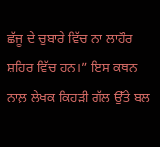ਛੱਜੂ ਦੇ ਚੁਬਾਰੇ ਵਿੱਚ ਨਾ ਲਾਹੌਰ ਸ਼ਹਿਰ ਵਿੱਚ ਹਨ।” ਇਸ ਕਥਨ ਨਾਲ਼ ਲੇਖਕ ਕਿਹੜੀ ਗੱਲ ਉੱਤੇ ਬਲ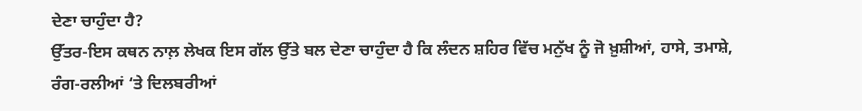ਦੇਣਾ ਚਾਹੁੰਦਾ ਹੈ?
ਉੱਤਰ-ਇਸ ਕਥਨ ਨਾਲ਼ ਲੇਖਕ ਇਸ ਗੱਲ ਉੱਤੇ ਬਲ ਦੇਣਾ ਚਾਹੁੰਦਾ ਹੈ ਕਿ ਲੰਦਨ ਸ਼ਹਿਰ ਵਿੱਚ ਮਨੁੱਖ ਨੂੰ ਜੋ ਖ਼ੁਸ਼ੀਆਂ, ਹਾਸੇ, ਤਮਾਸ਼ੇ, ਰੰਗ-ਰਲੀਆਂ ‘ਤੇ ਦਿਲਬਰੀਆਂ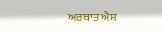ਅਰਥਾਤ ਐਸ਼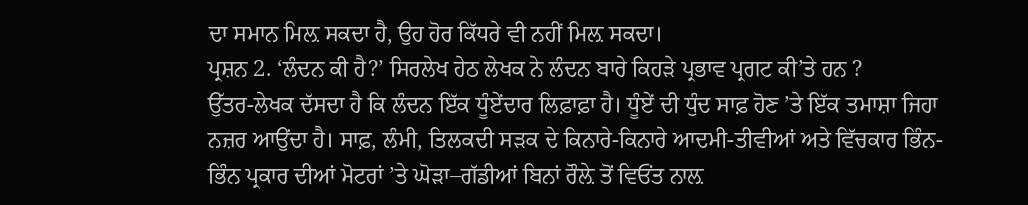ਦਾ ਸਮਾਨ ਮਿਲ਼ ਸਕਦਾ ਹੈ, ਉਹ ਹੋਰ ਕਿੱਧਰੇ ਵੀ ਨਹੀਂ ਮਿਲ਼ ਸਕਦਾ।
ਪ੍ਰਸ਼ਨ 2. ‘ਲੰਦਨ ਕੀ ਹੈ?’ ਸਿਰਲੇਖ ਹੇਠ ਲੇਖਕ ਨੇ ਲੰਦਨ ਬਾਰੇ ਕਿਹੜੇ ਪ੍ਰਭਾਵ ਪ੍ਰਗਟ ਕੀ’ਤੇ ਹਨ ?
ਉੱਤਰ-ਲੇਖਕ ਦੱਸਦਾ ਹੈ ਕਿ ਲੰਦਨ ਇੱਕ ਧੂੰਏਂਦਾਰ ਲਿਫ਼ਾਫ਼ਾ ਹੈ। ਧੂੰਏਂ ਦੀ ਧੁੰਦ ਸਾਫ਼ ਹੋਣ ’ਤੇ ਇੱਕ ਤਮਾਸ਼ਾ ਜਿਹਾ ਨਜ਼ਰ ਆਉਂਦਾ ਹੈ। ਸਾਫ਼, ਲੰਮੀ, ਤਿਲਕਦੀ ਸੜਕ ਦੇ ਕਿਨਾਰੇ-ਕਿਨਾਰੇ ਆਦਮੀ-ਤੀਵੀਆਂ ਅਤੇ ਵਿੱਚਕਾਰ ਭਿੰਨ-ਭਿੰਨ ਪ੍ਰਕਾਰ ਦੀਆਂ ਮੋਟਰਾਂ ’ਤੇ ਘੋੜਾ–ਗੱਡੀਆਂ ਬਿਨਾਂ ਰੌਲ਼ੇ ਤੋਂ ਵਿਓਂਤ ਨਾਲ਼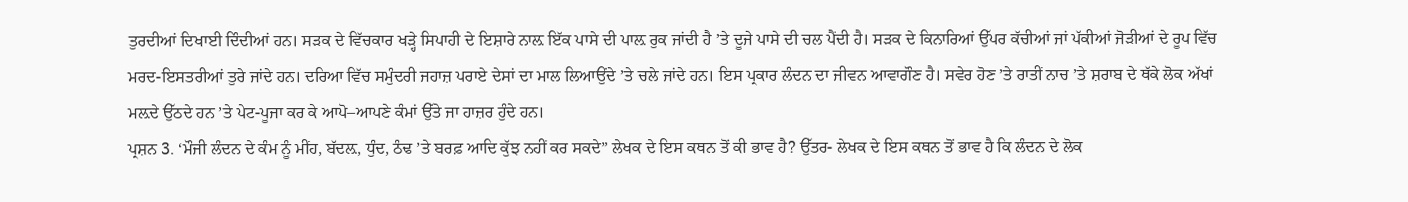ਤੁਰਦੀਆਂ ਦਿਖਾਈ ਦਿੰਦੀਆਂ ਹਨ। ਸੜਕ ਦੇ ਵਿੱਚਕਾਰ ਖੜ੍ਹੇ ਸਿਪਾਹੀ ਦੇ ਇਸ਼ਾਰੇ ਨਾਲ਼ ਇੱਕ ਪਾਸੇ ਦੀ ਪਾਲ਼ ਰੁਕ ਜਾਂਦੀ ਹੈ ’ਤੇ ਦੂਜੇ ਪਾਸੇ ਦੀ ਚਲ ਪੈਂਦੀ ਹੈ। ਸੜਕ ਦੇ ਕਿਨਾਰਿਆਂ ਉੱਪਰ ਕੱਚੀਆਂ ਜਾਂ ਪੱਕੀਆਂ ਜੋੜੀਆਂ ਦੇ ਰੂਪ ਵਿੱਚ ਮਰਦ-ਇਸਤਰੀਆਂ ਤੁਰੇ ਜਾਂਦੇ ਹਨ। ਦਰਿਆ ਵਿੱਚ ਸਮੁੰਦਰੀ ਜਹਾਜ਼ ਪਰਾਏ ਦੇਸਾਂ ਦਾ ਮਾਲ ਲਿਆਉਂਦੇ ’ਤੇ ਚਲੇ ਜਾਂਦੇ ਹਨ। ਇਸ ਪ੍ਰਕਾਰ ਲੰਦਨ ਦਾ ਜੀਵਨ ਆਵਾਗੌਣ ਹੈ। ਸਵੇਰ ਹੋਣ ’ਤੇ ਰਾਤੀਂ ਨਾਚ ’ਤੇ ਸ਼ਰਾਬ ਦੇ ਥੱਕੇ ਲੋਕ ਅੱਖਾਂ ਮਲ਼ਦੇ ਉੱਠਦੇ ਹਨ ’ਤੇ ਪੇਟ-ਪੂਜਾ ਕਰ ਕੇ ਆਪੋ–ਆਪਣੇ ਕੰਮਾਂ ਉੱਤੇ ਜਾ ਹਾਜ਼ਰ ਹੁੰਦੇ ਹਨ।
ਪ੍ਰਸ਼ਨ 3. ‘ਮੌਜੀ ਲੰਦਨ ਦੇ ਕੰਮ ਨੂੰ ਮੀਂਹ, ਬੱਦਲ਼, ਧੁੰਦ, ਠੰਢ ’ਤੇ ਬਰਫ਼ ਆਦਿ ਕੁੱਝ ਨਹੀਂ ਕਰ ਸਕਦੇ” ਲੇਖਕ ਦੇ ਇਸ ਕਥਨ ਤੋਂ ਕੀ ਭਾਵ ਹੈ? ਉੱਤਰ- ਲੇਖਕ ਦੇ ਇਸ ਕਥਨ ਤੋਂ ਭਾਵ ਹੈ ਕਿ ਲੰਦਨ ਦੇ ਲੋਕ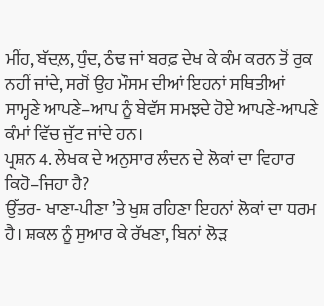ਮੀਂਹ, ਬੱਦਲ਼, ਧੁੰਦ, ਠੰਢ ਜਾਂ ਬਰਫ਼ ਦੇਖ ਕੇ ਕੰਮ ਕਰਨ ਤੋਂ ਰੁਕ ਨਹੀਂ ਜਾਂਦੇ, ਸਗੋਂ ਉਹ ਮੌਸਮ ਦੀਆਂ ਇਹਨਾਂ ਸਥਿਤੀਆਂ ਸਾਮ੍ਹਣੇ ਆਪਣੇ–ਆਪ ਨੂੰ ਬੇਵੱਸ ਸਮਝਦੇ ਹੋਏ ਆਪਣੇ-ਆਪਣੇ ਕੰਮਾਂ ਵਿੱਚ ਜੁੱਟ ਜਾਂਦੇ ਹਨ।
ਪ੍ਰਸ਼ਨ 4. ਲੇਖਕ ਦੇ ਅਨੁਸਾਰ ਲੰਦਨ ਦੇ ਲੋਕਾਂ ਦਾ ਵਿਹਾਰ ਕਿਹੋ–ਜਿਹਾ ਹੈ?
ਉੱਤਰ- ਖਾਣਾ-ਪੀਣਾ ’ਤੇ ਖੁਸ਼ ਰਹਿਣਾ ਇਹਨਾਂ ਲੋਕਾਂ ਦਾ ਧਰਮ ਹੈ। ਸ਼ਕਲ ਨੂੰ ਸੁਆਰ ਕੇ ਰੱਖਣਾ, ਬਿਨਾਂ ਲੋੜ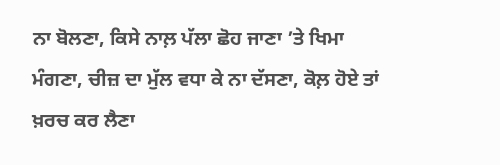ਨਾ ਬੋਲਣਾ, ਕਿਸੇ ਨਾਲ਼ ਪੱਲਾ ਛੋਹ ਜਾਣਾ ’ਤੇ ਖਿਮਾ ਮੰਗਣਾ, ਚੀਜ਼ ਦਾ ਮੁੱਲ ਵਧਾ ਕੇ ਨਾ ਦੱਸਣਾ, ਕੋਲ਼ ਹੋਏ ਤਾਂ ਖ਼ਰਚ ਕਰ ਲੈਣਾ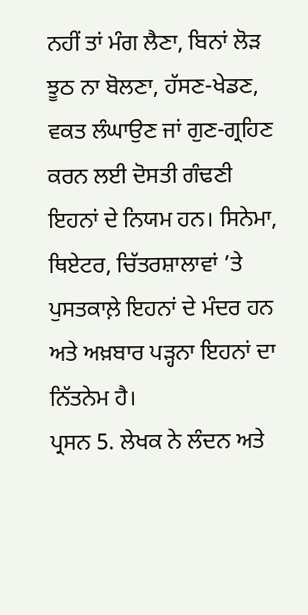ਨਹੀਂ ਤਾਂ ਮੰਗ ਲੈਣਾ, ਬਿਨਾਂ ਲੋੜ ਝੂਠ ਨਾ ਬੋਲਣਾ, ਹੱਸਣ-ਖੇਡਣ, ਵਕਤ ਲੰਘਾਉਣ ਜਾਂ ਗੁਣ-ਗ੍ਰਹਿਣ ਕਰਨ ਲਈ ਦੋਸਤੀ ਗੰਢਣੀ ਇਹਨਾਂ ਦੇ ਨਿਯਮ ਹਨ। ਸਿਨੇਮਾ, ਥਿਏਟਰ, ਚਿੱਤਰਸ਼ਾਲਾਵਾਂ ’ਤੇ ਪੁਸਤਕਾਲ਼ੇ ਇਹਨਾਂ ਦੇ ਮੰਦਰ ਹਨ ਅਤੇ ਅਖ਼ਬਾਰ ਪੜ੍ਹਨਾ ਇਹਨਾਂ ਦਾ ਨਿੱਤਨੇਮ ਹੈ।
ਪ੍ਰਸਨ 5. ਲੇਖਕ ਨੇ ਲੰਦਨ ਅਤੇ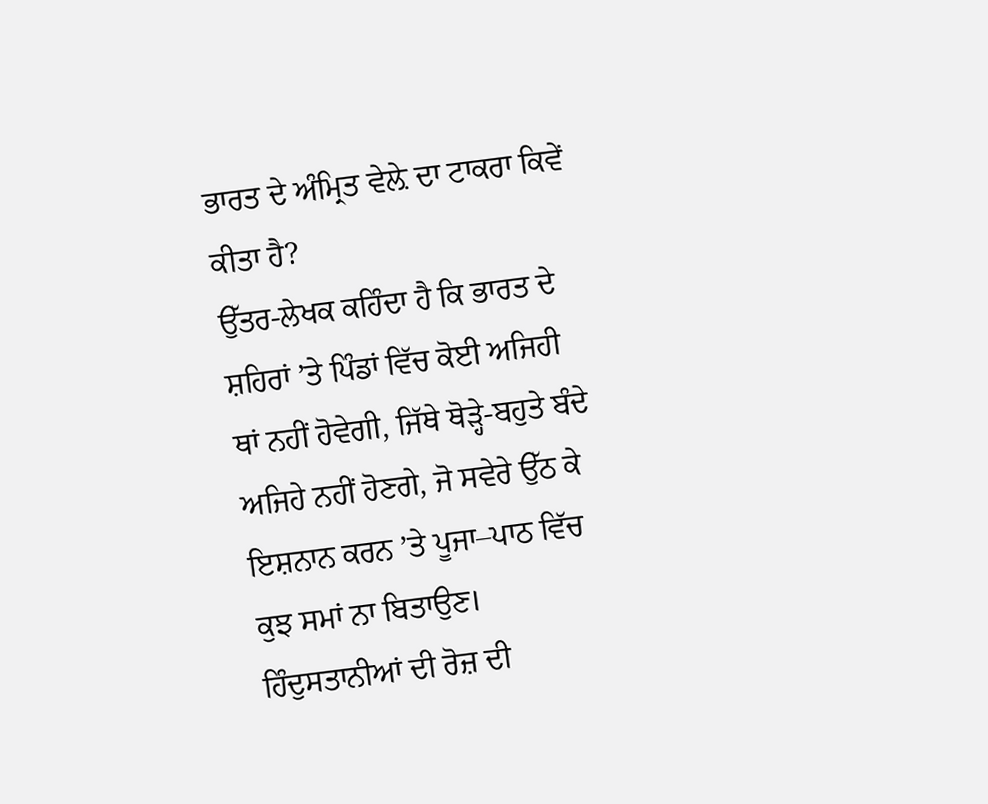ਭਾਰਤ ਦੇ ਅੰਮ੍ਰਿਤ ਵੇਲ਼ੇ ਦਾ ਟਾਕਰਾ ਕਿਵੇਂ ਕੀਤਾ ਹੈ?
ਉੱਤਰ-ਲੇਖਕ ਕਹਿੰਦਾ ਹੈ ਕਿ ਭਾਰਤ ਦੇ ਸ਼ਹਿਰਾਂ ’ਤੇ ਪਿੰਡਾਂ ਵਿੱਚ ਕੋਈ ਅਜਿਹੀ ਥਾਂ ਨਹੀਂ ਹੋਵੇਗੀ, ਜਿੱਥੇ ਥੋੜ੍ਹੇ-ਬਹੁਤੇ ਬੰਦੇ ਅਜਿਹੇ ਨਹੀਂ ਹੋਣਗੇ, ਜੋ ਸਵੇਰੇ ਉੱਠ ਕੇ ਇਸ਼ਨਾਨ ਕਰਨ ’ਤੇ ਪੂਜਾ–ਪਾਠ ਵਿੱਚ ਕੁਝ ਸਮਾਂ ਨਾ ਬਿਤਾਉਣ। ਹਿੰਦੁਸਤਾਨੀਆਂ ਦੀ ਰੋਜ਼ ਦੀ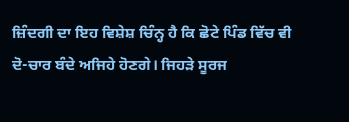ਜ਼ਿੰਦਗੀ ਦਾ ਇਹ ਵਿਸ਼ੇਸ਼ ਚਿੰਨ੍ਹ ਹੈ ਕਿ ਛੋਟੇ ਪਿੰਡ ਵਿੱਚ ਵੀ ਦੋ-ਚਾਰ ਬੰਦੇ ਅਜਿਹੇ ਹੋਣਗੇ। ਜਿਹੜੇ ਸੂਰਜ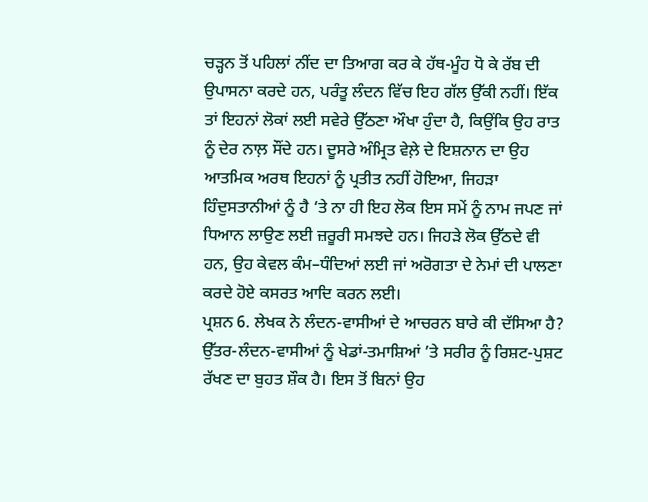ਚੜ੍ਹਨ ਤੋਂ ਪਹਿਲਾਂ ਨੀਂਦ ਦਾ ਤਿਆਗ ਕਰ ਕੇ ਹੱਥ-ਮੂੰਹ ਧੋ ਕੇ ਰੱਬ ਦੀ ਉਪਾਸਨਾ ਕਰਦੇ ਹਨ, ਪਰੰਤੂ ਲੰਦਨ ਵਿੱਚ ਇਹ ਗੱਲ ਉੱਕੀ ਨਹੀਂ। ਇੱਕ ਤਾਂ ਇਹਨਾਂ ਲੋਕਾਂ ਲਈ ਸਵੇਰੇ ਉੱਠਣਾ ਔਖਾ ਹੁੰਦਾ ਹੈ, ਕਿਉਂਕਿ ਉਹ ਰਾਤ ਨੂੰ ਦੇਰ ਨਾਲ਼ ਸੌਂਦੇ ਹਨ। ਦੂਸਰੇ ਅੰਮ੍ਰਿਤ ਵੇਲ਼ੇ ਦੇ ਇਸ਼ਨਾਨ ਦਾ ਉਹ ਆਤਮਿਕ ਅਰਥ ਇਹਨਾਂ ਨੂੰ ਪ੍ਰਤੀਤ ਨਹੀਂ ਹੋਇਆ, ਜਿਹੜਾ ਹਿੰਦੁਸਤਾਨੀਆਂ ਨੂੰ ਹੈ ‘ਤੇ ਨਾ ਹੀ ਇਹ ਲੋਕ ਇਸ ਸਮੇਂ ਨੂੰ ਨਾਮ ਜਪਣ ਜਾਂ ਧਿਆਨ ਲਾਉਣ ਲਈ ਜ਼ਰੂਰੀ ਸਮਝਦੇ ਹਨ। ਜਿਹੜੇ ਲੋਕ ਉੱਠਦੇ ਵੀ ਹਨ, ਉਹ ਕੇਵਲ ਕੰਮ–ਧੰਦਿਆਂ ਲਈ ਜਾਂ ਅਰੋਗਤਾ ਦੇ ਨੇਮਾਂ ਦੀ ਪਾਲਣਾ ਕਰਦੇ ਹੋਏ ਕਸਰਤ ਆਦਿ ਕਰਨ ਲਈ।
ਪ੍ਰਸ਼ਨ 6. ਲੇਖਕ ਨੇ ਲੰਦਨ-ਵਾਸੀਆਂ ਦੇ ਆਚਰਨ ਬਾਰੇ ਕੀ ਦੱਸਿਆ ਹੈ?
ਉੱਤਰ-ਲੰਦਨ-ਵਾਸੀਆਂ ਨੂੰ ਖੇਡਾਂ-ਤਮਾਸ਼ਿਆਂ ’ਤੇ ਸਰੀਰ ਨੂੰ ਰਿਸ਼ਟ-ਪੁਸ਼ਟ ਰੱਖਣ ਦਾ ਬੁਹਤ ਸ਼ੌਕ ਹੈ। ਇਸ ਤੋਂ ਬਿਨਾਂ ਉਹ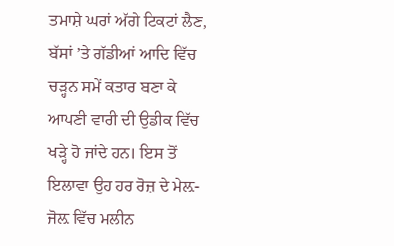ਤਮਾਸ਼ੇ ਘਰਾਂ ਅੱਗੇ ਟਿਕਟਾਂ ਲੈਣ, ਬੱਸਾਂ ’ਤੇ ਗੱਡੀਆਂ ਆਦਿ ਵਿੱਚ ਚੜ੍ਹਨ ਸਮੇਂ ਕਤਾਰ ਬਣਾ ਕੇ ਆਪਣੀ ਵਾਰੀ ਦੀ ਉਡੀਕ ਵਿੱਚ ਖੜ੍ਹੇ ਹੋ ਜਾਂਦੇ ਹਨ। ਇਸ ਤੋਂ ਇਲਾਵਾ ਉਹ ਹਰ ਰੋਜ਼ ਦੇ ਮੇਲ਼-ਜੋਲ਼ ਵਿੱਚ ਮਲੀਨ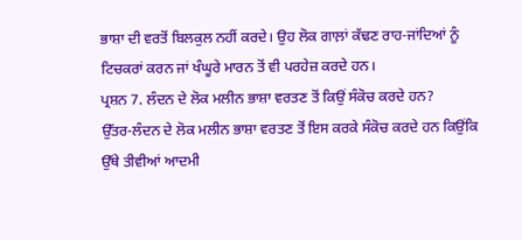ਭਾਸ਼ਾ ਦੀ ਵਰਤੋਂ ਬਿਲਕੁਲ ਨਹੀਂ ਕਰਦੇ। ਉਹ ਲੋਕ ਗਾਲ਼ਾਂ ਕੱਢਣ ਰਾਹ-ਜਾਂਦਿਆਂ ਨੂੰ ਟਿਚਕਰਾਂ ਕਰਨ ਜਾਂ ਖੰਘੂਰੇ ਮਾਰਨ ਤੋਂ ਵੀ ਪਰਹੇਜ਼ ਕਰਦੇ ਹਨ।
ਪ੍ਰਸ਼ਨ 7. ਲੰਦਨ ਦੇ ਲੋਕ ਮਲੀਨ ਭਾਸ਼ਾ ਵਰਤਣ ਤੋਂ ਕਿਉਂ ਸੰਕੋਚ ਕਰਦੇ ਹਨ?
ਉੱਤਰ-ਲੰਦਨ ਦੇ ਲੋਕ ਮਲੀਨ ਭਾਸ਼ਾ ਵਰਤਣ ਤੋਂ ਇਸ ਕਰਕੇ ਸੰਕੋਚ ਕਰਦੇ ਹਨ ਕਿਉਂਕਿ ਉੱਥੇ ਤੀਵੀਆਂ ਆਦਮੀ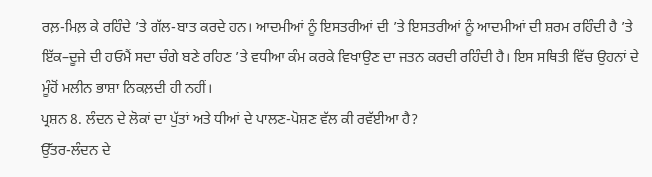ਰਲ਼-ਮਿਲ਼ ਕੇ ਰਹਿੰਦੇ ’ਤੇ ਗੱਲ-ਬਾਤ ਕਰਦੇ ਹਨ। ਆਦਮੀਆਂ ਨੂੰ ਇਸਤਰੀਆਂ ਦੀ ’ਤੇ ਇਸਤਰੀਆਂ ਨੂੰ ਆਦਮੀਆਂ ਦੀ ਸ਼ਰਮ ਰਹਿੰਦੀ ਹੈ ’ਤੇ ਇੱਕ–ਦੂਜੇ ਦੀ ਹਓਮੈਂ ਸਦਾ ਚੰਗੇ ਬਣੇ ਰਹਿਣ ’ਤੇ ਵਧੀਆ ਕੰਮ ਕਰਕੇ ਵਿਖਾਉਣ ਦਾ ਜਤਨ ਕਰਦੀ ਰਹਿੰਦੀ ਹੈ। ਇਸ ਸਥਿਤੀ ਵਿੱਚ ਉਹਨਾਂ ਦੇ ਮੂੰਹੋਂ ਮਲੀਨ ਭਾਸ਼ਾ ਨਿਕਲ਼ਦੀ ਹੀ ਨਹੀਂ।
ਪ੍ਰਸ਼ਨ 8. ਲੰਦਨ ਦੇ ਲੋਕਾਂ ਦਾ ਪੁੱਤਾਂ ਅਤੇ ਧੀਆਂ ਦੇ ਪਾਲਣ-ਪੋਸ਼ਣ ਵੱਲ ਕੀ ਰਵੱਈਆ ਹੈ?
ਉੱਤਰ-ਲੰਦਨ ਦੇ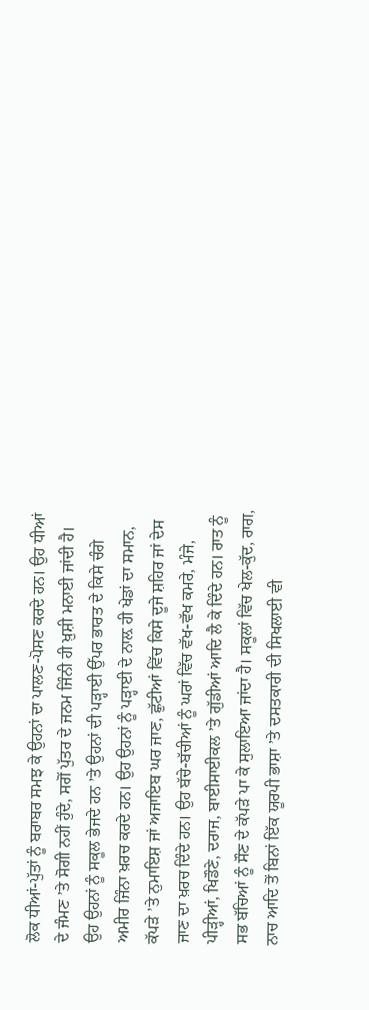ਲੋਕ ਧੀਆਂ-ਪੁੱਤਾਂ ਨੂੰ ਬਰਾਬਰ ਸਮਝ ਕੇ ਉਹਨਾਂ ਦਾ ਪਾਲਣ-ਪੋਸਣ ਕਰਦੇ ਹਨ। ਉਹ ਧੀਆਂ ਦੇ ਜੰਮਣ ’ਤੇ ਸੋਗੀ ਨਹੀਂ ਹੁੰਦੇ, ਸਗੋਂ ਪੁੱਤਰ ਦੇ ਜਨਮ ਜਿੰਨੀ ਹੀ ਖ਼ੁਸ਼ੀ ਮਨਾਈ ਜਾਂਦੀ ਹੈ। ਉਹ ਉਹਨਾਂ ਨੂੰ ਸਕੂਲ ਭੇਜਦੇ ਹਨ ’ਤੇ ਉਹਨਾਂ ਦੀ ਪੜ੍ਹਾਈ ਉੱਪਰ ਭਾਰਤ ਦੇ ਕਿਸੇ ਚੰਗੇ ਅਮੀਰ ਜਿੰਨਾ ਖ਼ਰਚ ਕਰਦੇ ਹਨ। ਉਹ ਉਹਨਾਂ ਨੂੰ ਪੜ੍ਹਾਈ ਦੇ ਨਾਲ਼ ਹੀ ਖੇਡਾਂ ਦਾ ਸਮਾਨ, ਕੱਪੜੇ ’ਤੇ ਨੁਮਾਇਸ਼ ਜਾਂ ਅਜਾਇਬ ਘਰ ਜਾਣ, ਛੁੱਟੀਆਂ ਵਿੱਚ ਕਿਸੇ ਦੂਜੇ ਸ਼ਹਿਰ ਜਾਂ ਦੇਸ ਜਾਣ ਦਾ ਖ਼ਰਚ ਦਿੰਦੇ ਹਨ। ਉਹ ਬੱਚੇ-ਬੱਚੀਆਂ ਨੂੰ ਘਰਾਂ ਵਿੱਚ ਵੱਖ-ਵੱਖ ਕਮਰੇ, ਮੰਜੇ, ਪੀੜ੍ਹੀਆਂ, ਖਿਡੌਣੇ, ਦਰਾਜ, ਬਾਈਸਾਈਕਲ ’ਤੇ ਗੁੱਡੀਆਂ ਆਦਿ ਲੈ ਕੇ ਦਿੰਦੇ ਹਨ। ਰਾਤ ਨੂੰ ਸਭ ਬੱਚਿਆਂ ਨੂੰ ਸੌਣ ਦੇ ਕੱਪੜੇ ਪਾ ਕੇ ਸੁਲਾਇਆ ਜਾਂਦਾ ਹੈ। ਸਕੂਲਾਂ ਵਿੱਚ ਖੇਲ-ਕੁੱਦ, ਰਾਗ, ਨਾਚ ਆਦਿ ਤੋਂ ਬਿਨਾਂ ਇੱਕ ਯੂਰਪੀ ਭਾਸ਼ਾ ’ਤੇ ਦਸਤਕਾਰੀ ਦੀ ਸਿਖਲਾਈ ਵੀ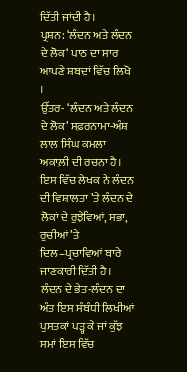ਦਿੱਤੀ ਜਾਂਦੀ ਹੈ।
ਪ੍ਰਸ਼ਨ: ‘ਲੰਦਨ ਅਤੇ ਲੰਦਨ ਦੇ ਲੋਕ‘ ਪਾਠ ਦਾ ਸਾਰ ਆਪਣੇ ਸ਼ਬਦਾਂ ਵਿੱਚ ਲਿਖੋ ।
ਉੱਤਰ- ‘ਲੰਦਨ ਅਤੇ ਲੰਦਨ ਦੇ ਲੋਕ’ ਸਫ਼ਰਨਾਮਾ-ਅੰਸ਼ ਲਾਲ ਸਿੰਘ ਕਮਲਾ ਅਕਾਲ਼ੀ ਦੀ ਰਚਨਾ ਹੈ। ਇਸ ਵਿੱਚ ਲੇਖਕ ਨੇ ਲੰਦਨ ਦੀ ਵਿਸ਼ਾਲਤਾ ’ਤੇ ਲੰਦਨ ਦੇ ਲੋਕਾਂ ਦੇ ਰੁਝੇਵਿਆਂ, ਸਭਾ, ਰੁਚੀਆਂ ’ਤੇ ਦਿਲ–ਪ੍ਰਚਾਵਿਆਂ ਬਾਰੇ ਜਾਣਕਾਰੀ ਦਿੱਤੀ ਹੈ।
ਲੰਦਨ ਦੇ ਭੇਤ-ਲੰਦਨ ਦਾ ਅੰਤ ਇਸ ਸੰਬੰਧੀ ਲਿਖੀਆਂ ਪੁਸਤਕਾਂ ਪੜ੍ਹ ਕੇ ਜਾਂ ਕੁੱਝ ਸਮਾਂ ਇਸ ਵਿੱਚ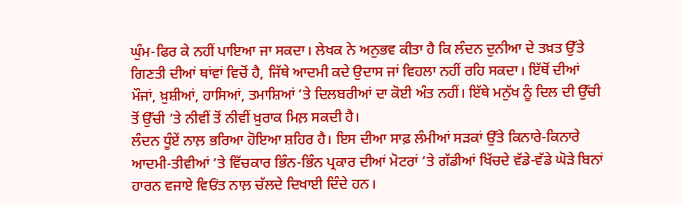ਘੁੰਮ-ਫਿਰ ਕੇ ਨਹੀਂ ਪਾਇਆ ਜਾ ਸਕਦਾ। ਲੇਖਕ ਨੇ ਅਨੁਭਵ ਕੀਤਾ ਹੈ ਕਿ ਲੰਦਨ ਦੁਨੀਆ ਦੇ ਤਖ਼ਤ ਉੱਤੇ ਗਿਣਤੀ ਦੀਆਂ ਥਾਂਵਾਂ ਵਿਚੋਂ ਹੈ, ਜਿੱਥੇ ਆਦਮੀ ਕਦੇ ਉਦਾਸ ਜਾਂ ਵਿਹਲਾ ਨਹੀਂ ਰਹਿ ਸਕਦਾ। ਇੱਥੋਂ ਦੀਆਂ ਮੌਜਾਂ, ਖ਼ੁਸ਼ੀਆਂ, ਹਾਸਿਆਂ, ਤਮਾਸ਼ਿਆਂ ’ਤੇ ਦਿਲਬਰੀਆਂ ਦਾ ਕੋਈ ਅੰਤ ਨਹੀਂ। ਇੱਥੇ ਮਨੁੱਖ ਨੂੰ ਦਿਲ ਦੀ ਉੱਚੀ ਤੋਂ ਉੱਚੀ ’ਤੇ ਨੀਵੀਂ ਤੋਂ ਨੀਵੀਂ ਖ਼ੁਰਾਕ ਮਿਲ਼ ਸਕਦੀ ਹੈ।
ਲੰਦਨ ਧੂੰਏਂ ਨਾਲ਼ ਭਰਿਆ ਹੋਇਆ ਸ਼ਹਿਰ ਹੈ। ਇਸ ਦੀਆ ਸਾਫ਼ ਲੰਮੀਆਂ ਸੜਕਾਂ ਉੱਤੇ ਕਿਨਾਰੇ-ਕਿਨਾਰੇ ਆਦਮੀ-ਤੀਵੀਆਂ ’ਤੇ ਵਿੱਚਕਾਰ ਭਿੰਨ-ਭਿੰਨ ਪ੍ਰਕਾਰ ਦੀਆਂ ਮੋਟਰਾਂ ’ਤੇ ਗੱਡੀਆਂ ਖਿੱਚਦੇ ਵੱਡੇ-ਵੱਡੇ ਘੋੜੇ ਬਿਨਾਂ ਹਾਰਨ ਵਜਾਏ ਵਿਓਂਤ ਨਾਲ਼ ਚੱਲਦੇ ਦਿਖਾਈ ਦਿੰਦੇ ਹਨ।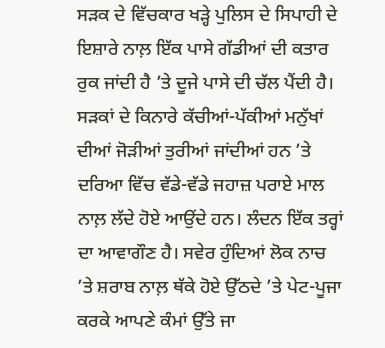ਸੜਕ ਦੇ ਵਿੱਚਕਾਰ ਖੜ੍ਹੇ ਪੁਲਿਸ ਦੇ ਸਿਪਾਹੀ ਦੇ ਇਸ਼ਾਰੇ ਨਾਲ਼ ਇੱਕ ਪਾਸੇ ਗੱਡੀਆਂ ਦੀ ਕਤਾਰ ਰੁਕ ਜਾਂਦੀ ਹੈ ’ਤੇ ਦੂਜੇ ਪਾਸੇ ਦੀ ਚੱਲ ਪੈਂਦੀ ਹੈ। ਸੜਕਾਂ ਦੇ ਕਿਨਾਰੇ ਕੱਚੀਆਂ-ਪੱਕੀਆਂ ਮਨੁੱਖਾਂ ਦੀਆਂ ਜੋੜੀਆਂ ਤੁਰੀਆਂ ਜਾਂਦੀਆਂ ਹਨ ’ਤੇ ਦਰਿਆ ਵਿੱਚ ਵੱਡੇ-ਵੱਡੇ ਜਹਾਜ਼ ਪਰਾਏ ਮਾਲ ਨਾਲ਼ ਲੱਦੇ ਹੋਏ ਆਉਂਦੇ ਹਨ। ਲੰਦਨ ਇੱਕ ਤਰ੍ਹਾਂ ਦਾ ਆਵਾਗੌਣ ਹੈ। ਸਵੇਰ ਹੁੰਦਿਆਂ ਲੋਕ ਨਾਚ ’ਤੇ ਸ਼ਰਾਬ ਨਾਲ਼ ਥੱਕੇ ਹੋਏ ਉੱਠਦੇ ’ਤੇ ਪੇਟ-ਪੂਜਾ ਕਰਕੇ ਆਪਣੇ ਕੰਮਾਂ ਉੱਤੇ ਜਾ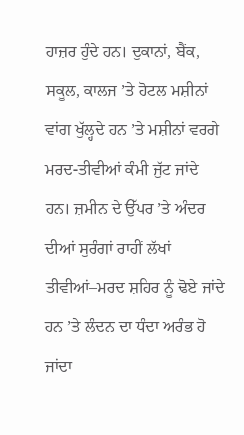ਹਾਜ਼ਰ ਹੁੰਦੇ ਹਨ। ਦੁਕਾਨਾਂ, ਬੈਂਕ, ਸਕੂਲ, ਕਾਲਜ ’ਤੇ ਹੋਟਲ ਮਸ਼ੀਨਾਂ ਵਾਂਗ ਖੁੱਲ੍ਹਦੇ ਹਨ ’ਤੇ ਮਸ਼ੀਨਾਂ ਵਰਗੇ ਮਰਦ-ਤੀਵੀਆਂ ਕੰਮੀ ਜੁੱਟ ਜਾਂਦੇ ਹਨ। ਜ਼ਮੀਨ ਦੇ ਉੱਪਰ ’ਤੇ ਅੰਦਰ ਦੀਆਂ ਸੁਰੰਗਾਂ ਰਾਹੀਂ ਲੱਖਾਂ ਤੀਵੀਆਂ–ਮਰਦ ਸ਼ਹਿਰ ਨੂੰ ਢੋਏ ਜਾਂਦੇ ਹਨ ’ਤੇ ਲੰਦਨ ਦਾ ਧੰਦਾ ਅਰੰਭ ਹੋ ਜਾਂਦਾ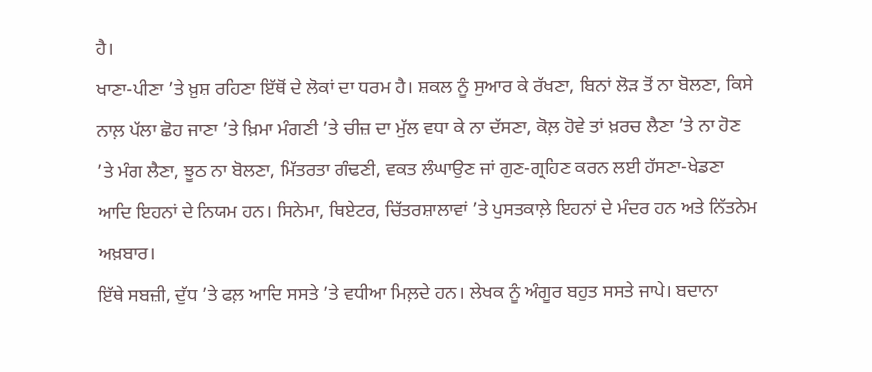ਹੈ।
ਖਾਣਾ-ਪੀਣਾ ’ਤੇ ਖ਼ੁਸ਼ ਰਹਿਣਾ ਇੱਥੋਂ ਦੇ ਲੋਕਾਂ ਦਾ ਧਰਮ ਹੈ। ਸ਼ਕਲ ਨੂੰ ਸੁਆਰ ਕੇ ਰੱਖਣਾ, ਬਿਨਾਂ ਲੋੜ ਤੋਂ ਨਾ ਬੋਲਣਾ, ਕਿਸੇ ਨਾਲ਼ ਪੱਲਾ ਛੋਹ ਜਾਣਾ ’ਤੇ ਖ਼ਿਮਾ ਮੰਗਣੀ ’ਤੇ ਚੀਜ਼ ਦਾ ਮੁੱਲ ਵਧਾ ਕੇ ਨਾ ਦੱਸਣਾ, ਕੋਲ਼ ਹੋਵੇ ਤਾਂ ਖ਼ਰਚ ਲੈਣਾ ’ਤੇ ਨਾ ਹੋਣ ’ਤੇ ਮੰਗ ਲੈਣਾ, ਝੂਠ ਨਾ ਬੋਲਣਾ, ਮਿੱਤਰਤਾ ਗੰਢਣੀ, ਵਕਤ ਲੰਘਾਉਣ ਜਾਂ ਗੁਣ-ਗ੍ਰਹਿਣ ਕਰਨ ਲਈ ਹੱਸਣਾ-ਖੇਡਣਾ ਆਦਿ ਇਹਨਾਂ ਦੇ ਨਿਯਮ ਹਨ। ਸਿਨੇਮਾ, ਥਿਏਟਰ, ਚਿੱਤਰਸ਼ਾਲਾਵਾਂ ’ਤੇ ਪੁਸਤਕਾਲ਼ੇ ਇਹਨਾਂ ਦੇ ਮੰਦਰ ਹਨ ਅਤੇ ਨਿੱਤਨੇਮ ਅਖ਼ਬਾਰ।
ਇੱਥੇ ਸਬਜ਼ੀ, ਦੁੱਧ ’ਤੇ ਫਲ਼ ਆਦਿ ਸਸਤੇ ’ਤੇ ਵਧੀਆ ਮਿਲ਼ਦੇ ਹਨ। ਲੇਖਕ ਨੂੰ ਅੰਗੂਰ ਬਹੁਤ ਸਸਤੇ ਜਾਪੇ। ਬਦਾਨਾ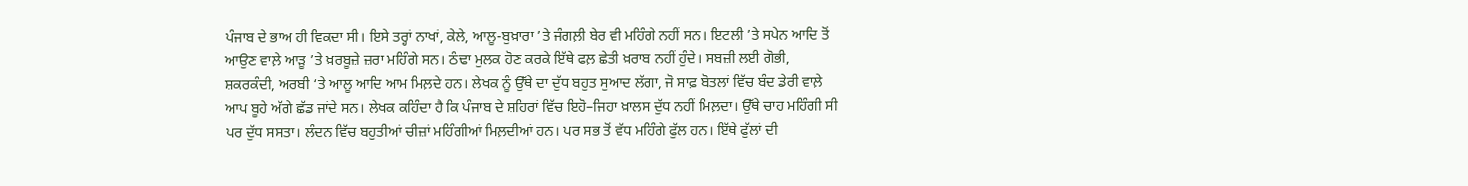ਪੰਜਾਬ ਦੇ ਭਾਅ ਹੀ ਵਿਕਦਾ ਸੀ। ਇਸੇ ਤਰ੍ਹਾਂ ਨਾਖਾਂ, ਕੇਲੇ, ਆਲੂ-ਬੁਖ਼ਾਰਾ ’ਤੇ ਜੰਗਲ਼ੀ ਬੇਰ ਵੀ ਮਹਿੰਗੇ ਨਹੀਂ ਸਨ। ਇਟਲੀ ’ਤੇ ਸਪੇਨ ਆਦਿ ਤੋਂ ਆਉਣ ਵਾਲ਼ੇ ਆੜੂ ’ਤੇ ਖ਼ਰਬੂਜ਼ੇ ਜ਼ਰਾ ਮਹਿੰਗੇ ਸਨ। ਠੰਢਾ ਮੁਲਕ ਹੋਣ ਕਰਕੇ ਇੱਥੇ ਫਲ਼ ਛੇਤੀ ਖ਼ਰਾਬ ਨਹੀਂ ਹੁੰਦੇ। ਸਬਜ਼ੀ ਲਈ ਗੋਭੀ, ਸ਼ਕਰਕੰਦੀ, ਅਰਬੀ ‘ਤੇ ਆਲੂ ਆਦਿ ਆਮ ਮਿਲ਼ਦੇ ਹਨ। ਲੇਖਕ ਨੂੰ ਉੱਥੇ ਦਾ ਦੁੱਧ ਬਹੁਤ ਸੁਆਦ ਲੱਗਾ, ਜੋ ਸਾਫ਼ ਬੋਤਲਾਂ ਵਿੱਚ ਬੰਦ ਡੇਰੀ ਵਾਲ਼ੇ ਆਪ ਬੂਹੇ ਅੱਗੇ ਛੱਡ ਜਾਂਦੇ ਸਨ। ਲੇਖਕ ਕਹਿੰਦਾ ਹੈ ਕਿ ਪੰਜਾਬ ਦੇ ਸ਼ਹਿਰਾਂ ਵਿੱਚ ਇਹੋ–ਜਿਹਾ ਖ਼ਾਲਸ ਦੁੱਧ ਨਹੀਂ ਮਿਲ਼ਦਾ। ਉੱਥੇ ਚਾਹ ਮਹਿੰਗੀ ਸੀ ਪਰ ਦੁੱਧ ਸਸਤਾ। ਲੰਦਨ ਵਿੱਚ ਬਹੁਤੀਆਂ ਚੀਜ਼ਾਂ ਮਹਿੰਗੀਆਂ ਮਿਲ਼ਦੀਆਂ ਹਨ। ਪਰ ਸਭ ਤੋਂ ਵੱਧ ਮਹਿੰਗੇ ਫੁੱਲ ਹਨ। ਇੱਥੇ ਫੁੱਲਾਂ ਦੀ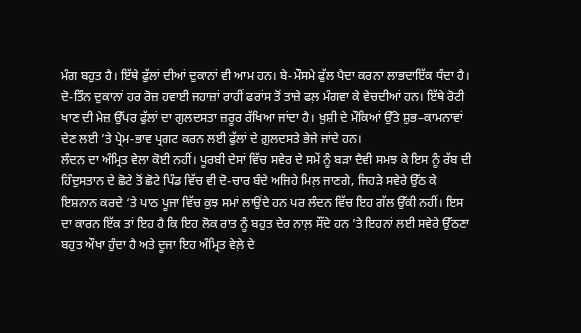ਮੰਗ ਬਹੁਤ ਹੈ। ਇੱਥੇ ਫੁੱਲਾਂ ਦੀਆਂ ਦੁਕਾਨਾਂ ਵੀ ਆਮ ਹਨ। ਬੇ-ਮੌਸਮੇ ਫੁੱਲ ਪੈਦਾ ਕਰਨਾ ਲਾਭਦਾਇੱਕ ਧੰਦਾ ਹੈ। ਦੋ-ਤਿੰਨ ਦੁਕਾਨਾਂ ਹਰ ਰੋਜ਼ ਹਵਾਈ ਜਹਾਜ਼ਾਂ ਰਾਹੀਂ ਫਰਾਂਸ ਤੋਂ ਤਾਜ਼ੇ ਫਲ਼ ਮੰਗਵਾ ਕੇ ਵੇਚਦੀਆਂ ਹਨ। ਇੱਥੇ ਰੋਟੀ ਖਾਣ ਦੀ ਮੇਜ਼ ਉੱਪਰ ਫੁੱਲਾਂ ਦਾ ਗੁਲਦਸਤਾ ਜ਼ਰੂਰ ਰੱਖਿਆ ਜਾਂਦਾ ਹੈ। ਖ਼ੁਸ਼ੀ ਦੇ ਮੌਕਿਆਂ ਉੱਤੇ ਸ਼ੁਭ–ਕਾਮਨਾਵਾਂ ਦੇਣ ਲਈ ’ਤੇ ਪ੍ਰੇਮ-ਭਾਵ ਪ੍ਰਗਟ ਕਰਨ ਲਈ ਫੁੱਲਾਂ ਦੇ ਗ਼ੁਲਦਸਤੇ ਭੇਜੇ ਜਾਂਦੇ ਹਨ।
ਲੰਦਨ ਦਾ ਅੰਮ੍ਰਿਤ ਵੇਲਾ ਕੋਈ ਨਹੀਂ। ਪੂਰਬੀ ਦੇਸਾਂ ਵਿੱਚ ਸਵੇਰ ਦੇ ਸਮੇਂ ਨੂੰ ਬੜਾ ਦੈਵੀ ਸਮਝ ਕੇ ਇਸ ਨੂੰ ਰੱਬ ਦੀ ਹਿੰਦੁਸਤਾਨ ਦੇ ਛੋਟੇ ਤੋਂ ਛੋਟੇ ਪਿੰਡ ਵਿੱਚ ਵੀ ਦੋ-ਚਾਰ ਬੰਦੇ ਅਜਿਹੇ ਮਿਲ਼ ਜਾਣਗੇ, ਜਿਹੜੇ ਸਵੇਰੇ ਉੱਠ ਕੇ ਇਸ਼ਨਾਨ ਕਰਦੇ ‘ਤੇ ਪਾਠ ਪੂਜਾ ਵਿੱਚ ਕੁਝ ਸਮਾਂ ਲਾਉਂਦੇ ਹਨ ਪਰ ਲੰਦਨ ਵਿੱਚ ਇਹ ਗੱਲ ਉੱਕੀ ਨਹੀਂ। ਇਸ ਦਾ ਕਾਰਨ ਇੱਕ ਤਾਂ ਇਹ ਹੈ ਕਿ ਇਹ ਲੋਕ ਰਾਤ ਨੂੰ ਬਹੁਤ ਦੇਰ ਨਾਲ਼ ਸੌਂਦੇ ਹਨ ’ਤੇ ਇਹਨਾਂ ਲਈ ਸਵੇਰੇ ਉੱਠਣਾ ਬਹੁਤ ਔਖਾ ਹੁੰਦਾ ਹੈ ਅਤੇ ਦੂਜਾ ਇਹ ਅੰਮ੍ਰਿਤ ਵੇਲ਼ੇ ਦੇ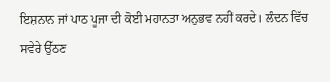ਇਸ਼ਨਾਨ ਜਾਂ ਪਾਠ ਪੂਜਾ ਦੀ ਕੋਈ ਮਹਾਨਤਾ ਅਨੁਭਵ ਨਹੀਂ ਕਰਦੇ। ਲੰਦਨ ਵਿੱਚ ਸਵੇਰੇ ਉੱਠਣ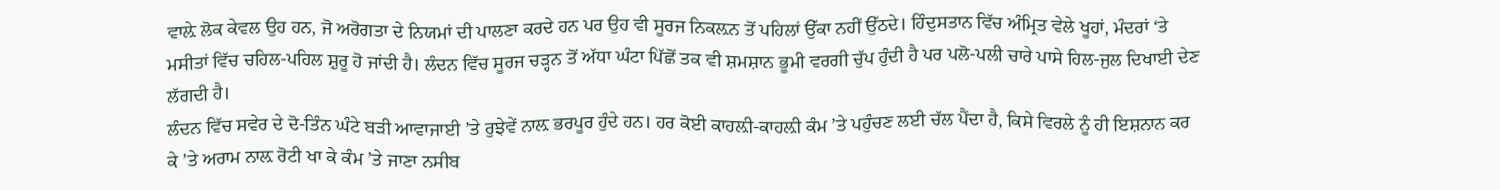ਵਾਲ਼ੇ ਲੋਕ ਕੇਵਲ ਉਹ ਹਨ, ਜੋ ਅਰੋਗਤਾ ਦੇ ਨਿਯਮਾਂ ਦੀ ਪਾਲਣਾ ਕਰਦੇ ਹਨ ਪਰ ਉਹ ਵੀ ਸੂਰਜ ਨਿਕਲ਼ਨ ਤੋਂ ਪਹਿਲਾਂ ਉੱਕਾ ਨਹੀਂ ਉੱਠਦੇ। ਹਿੰਦੁਸਤਾਨ ਵਿੱਚ ਅੰਮ੍ਰਿਤ ਵੇਲੇ ਖੂਹਾਂ, ਮੰਦਰਾਂ ‘ਤੇ ਮਸੀਤਾਂ ਵਿੱਚ ਚਹਿਲ-ਪਹਿਲ ਸ਼ੁਰੂ ਹੋ ਜਾਂਦੀ ਹੈ। ਲੰਦਨ ਵਿੱਚ ਸੂਰਜ ਚੜ੍ਹਨ ਤੋਂ ਅੱਧਾ ਘੰਟਾ ਪਿੱਛੋਂ ਤਕ ਵੀ ਸ਼ਮਸ਼ਾਨ ਭੂਮੀ ਵਰਗੀ ਚੁੱਪ ਹੁੰਦੀ ਹੈ ਪਰ ਪਲੋ-ਪਲੀ ਚਾਰੇ ਪਾਸੇ ਹਿਲ-ਜੁਲ ਦਿਖਾਈ ਦੇਣ ਲੱਗਦੀ ਹੈ।
ਲੰਦਨ ਵਿੱਚ ਸਵੇਰ ਦੇ ਦੋ-ਤਿੰਨ ਘੰਟੇ ਬੜੀ ਆਵਾਜਾਈ ’ਤੇ ਰੁਝੇਵੇਂ ਨਾਲ਼ ਭਰਪੂਰ ਹੁੰਦੇ ਹਨ। ਹਰ ਕੋਈ ਕਾਹਲ਼ੀ-ਕਾਹਲ਼ੀ ਕੰਮ ’ਤੇ ਪਹੁੰਚਣ ਲਈ ਚੱਲ ਪੈਂਦਾ ਹੈ, ਕਿਸੇ ਵਿਰਲੇ ਨੂੰ ਹੀ ਇਸ਼ਨਾਨ ਕਰ ਕੇ ’ਤੇ ਅਰਾਮ ਨਾਲ਼ ਰੋਟੀ ਖਾ ਕੇ ਕੰਮ ’ਤੇ ਜਾਣਾ ਨਸੀਬ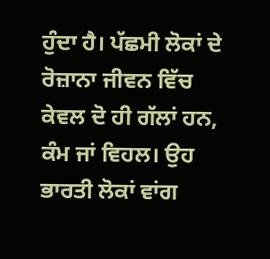ਹੁੰਦਾ ਹੈ। ਪੱਛਮੀ ਲੋਕਾਂ ਦੇ ਰੋਜ਼ਾਨਾ ਜੀਵਨ ਵਿੱਚ ਕੇਵਲ ਦੋ ਹੀ ਗੱਲਾਂ ਹਨ, ਕੰਮ ਜਾਂ ਵਿਹਲ। ਉਹ ਭਾਰਤੀ ਲੋਕਾਂ ਵਾਂਗ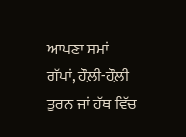ਆਪਣਾ ਸਮਾਂ ਗੱਪਾਂ, ਹੌਲ਼ੀ-ਹੌਲ਼ੀ ਤੁਰਨ ਜਾਂ ਹੱਥ ਵਿੱਚ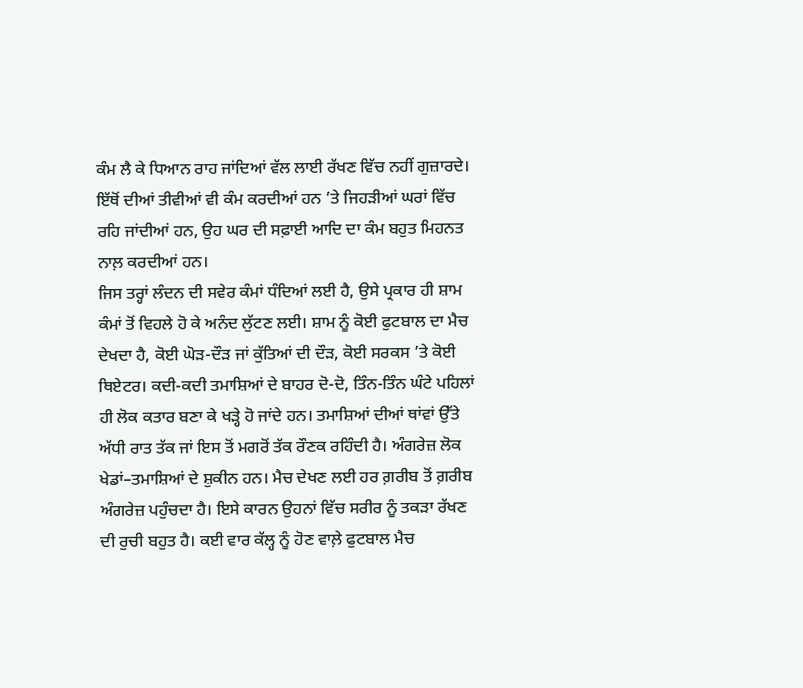ਕੰਮ ਲੈ ਕੇ ਧਿਆਨ ਰਾਹ ਜਾਂਦਿਆਂ ਵੱਲ ਲਾਈ ਰੱਖਣ ਵਿੱਚ ਨਹੀਂ ਗੁਜ਼ਾਰਦੇ। ਇੱਥੋਂ ਦੀਆਂ ਤੀਵੀਆਂ ਵੀ ਕੰਮ ਕਰਦੀਆਂ ਹਨ ’ਤੇ ਜਿਹੜੀਆਂ ਘਰਾਂ ਵਿੱਚ ਰਹਿ ਜਾਂਦੀਆਂ ਹਨ, ਉਹ ਘਰ ਦੀ ਸਫ਼ਾਈ ਆਦਿ ਦਾ ਕੰਮ ਬਹੁਤ ਮਿਹਨਤ ਨਾਲ਼ ਕਰਦੀਆਂ ਹਨ।
ਜਿਸ ਤਰ੍ਹਾਂ ਲੰਦਨ ਦੀ ਸਵੇਰ ਕੰਮਾਂ ਧੰਦਿਆਂ ਲਈ ਹੈ, ਉਸੇ ਪ੍ਰਕਾਰ ਹੀ ਸ਼ਾਮ ਕੰਮਾਂ ਤੋਂ ਵਿਹਲੇ ਹੋ ਕੇ ਅਨੰਦ ਲੁੱਟਣ ਲਈ। ਸ਼ਾਮ ਨੂੰ ਕੋਈ ਫੁਟਬਾਲ ਦਾ ਮੈਚ ਦੇਖਦਾ ਹੈ, ਕੋਈ ਘੋੜ-ਦੌੜ ਜਾਂ ਕੁੱਤਿਆਂ ਦੀ ਦੌੜ, ਕੋਈ ਸਰਕਸ ’ਤੇ ਕੋਈ ਥਿਏਟਰ। ਕਦੀ-ਕਦੀ ਤਮਾਸ਼ਿਆਂ ਦੇ ਬਾਹਰ ਦੋ-ਦੋ, ਤਿੰਨ-ਤਿੰਨ ਘੰਟੇ ਪਹਿਲਾਂ ਹੀ ਲੋਕ ਕਤਾਰ ਬਣਾ ਕੇ ਖੜ੍ਹੇ ਹੋ ਜਾਂਦੇ ਹਨ। ਤਮਾਸ਼ਿਆਂ ਦੀਆਂ ਥਾਂਵਾਂ ਉੱਤੇ ਅੱਧੀ ਰਾਤ ਤੱਕ ਜਾਂ ਇਸ ਤੋਂ ਮਗਰੋਂ ਤੱਕ ਰੌਣਕ ਰਹਿੰਦੀ ਹੈ। ਅੰਗਰੇਜ਼ ਲੋਕ ਖੇਡਾਂ–ਤਮਾਸ਼ਿਆਂ ਦੇ ਸ਼ੁਕੀਨ ਹਨ। ਮੈਚ ਦੇਖਣ ਲਈ ਹਰ ਗ਼ਰੀਬ ਤੋਂ ਗ਼ਰੀਬ ਅੰਗਰੇਜ਼ ਪਹੁੰਚਦਾ ਹੈ। ਇਸੇ ਕਾਰਨ ਉਹਨਾਂ ਵਿੱਚ ਸਰੀਰ ਨੂੰ ਤਕੜਾ ਰੱਖਣ ਦੀ ਰੁਚੀ ਬਹੁਤ ਹੈ। ਕਈ ਵਾਰ ਕੱਲ੍ਹ ਨੂੰ ਹੋਣ ਵਾਲ਼ੇ ਫੁਟਬਾਲ ਮੈਚ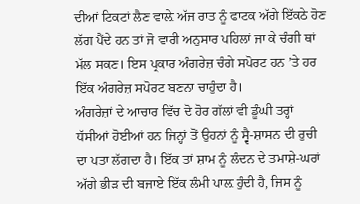ਦੀਆਂ ਟਿਕਟਾਂ ਲੈਣ ਵਾਲ਼ੇ ਅੱਜ ਰਾਤ ਨੂੰ ਫਾਟਕ ਅੱਗੇ ਇੱਕਠੇ ਹੋਣ ਲੱਗ ਪੈਂਦੇ ਹਨ ਤਾਂ ਜੋ ਵਾਰੀ ਅਨੁਸਾਰ ਪਹਿਲਾਂ ਜਾ ਕੇ ਚੰਗੀ ਥਾਂ ਮੱਲ ਸਕਣ। ਇਸ ਪ੍ਰਕਾਰ ਅੰਗਰੇਜ਼ ਚੰਗੇ ਸਪੋਰਟ ਹਨ ’ਤੇ ਹਰ ਇੱਕ ਅੰਗਰੇਜ਼ ਸਪੋਰਟ ਬਣਨਾ ਚਾਹੁੰਦਾ ਹੈ।
ਅੰਗਰੇਜ਼ਾਂ ਦੇ ਆਚਾਰ ਵਿੱਚ ਦੋ ਹੋਰ ਗੱਲਾਂ ਵੀ ਡੂੰਘੀ ਤਰ੍ਹਾਂ ਧੱਸੀਆਂ ਹੋਈਆਂ ਹਨ ਜਿਨ੍ਹਾਂ ਤੋਂ ਉਹਨਾਂ ਨੂੰ ਸ੍ਵੈ-ਸ਼ਾਸਨ ਦੀ ਰੁਚੀ ਦਾ ਪਤਾ ਲੱਗਦਾ ਹੈ। ਇੱਕ ਤਾਂ ਸ਼ਾਮ ਨੂੰ ਲੰਦਨ ਦੇ ਤਮਾਸ਼ੇ-ਘਰਾਂ ਅੱਗੇ ਭੀੜ ਦੀ ਬਜਾਏ ਇੱਕ ਲੰਮੀ ਪਾਲ਼ ਹੁੰਦੀ ਹੈ, ਜਿਸ ਨੂੰ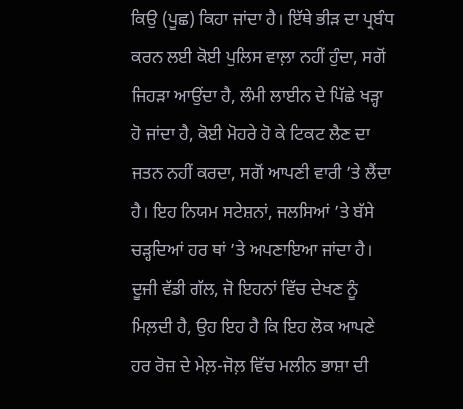ਕਿਉ (ਪੂਛ) ਕਿਹਾ ਜਾਂਦਾ ਹੈ। ਇੱਥੇ ਭੀੜ ਦਾ ਪ੍ਰਬੰਧ ਕਰਨ ਲਈ ਕੋਈ ਪੁਲਿਸ ਵਾਲ਼ਾ ਨਹੀਂ ਹੁੰਦਾ, ਸਗੋਂ ਜਿਹੜਾ ਆਉਂਦਾ ਹੈ, ਲੰਮੀ ਲਾਈਨ ਦੇ ਪਿੱਛੇ ਖੜ੍ਹਾ ਹੋ ਜਾਂਦਾ ਹੈ, ਕੋਈ ਮੋਹਰੇ ਹੋ ਕੇ ਟਿਕਟ ਲੈਣ ਦਾ ਜਤਨ ਨਹੀਂ ਕਰਦਾ, ਸਗੋਂ ਆਪਣੀ ਵਾਰੀ ’ਤੇ ਲੈਂਦਾ ਹੈ। ਇਹ ਨਿਯਮ ਸਟੇਸ਼ਨਾਂ, ਜਲਸਿਆਂ ’ਤੇ ਬੱਸੇ ਚੜ੍ਹਦਿਆਂ ਹਰ ਥਾਂ ’ਤੇ ਅਪਣਾਇਆ ਜਾਂਦਾ ਹੈ।
ਦੂਜੀ ਵੱਡੀ ਗੱਲ, ਜੋ ਇਹਨਾਂ ਵਿੱਚ ਦੇਖਣ ਨੂੰ ਮਿਲ਼ਦੀ ਹੈ, ਉਹ ਇਹ ਹੈ ਕਿ ਇਹ ਲੋਕ ਆਪਣੇ ਹਰ ਰੋਜ਼ ਦੇ ਮੇਲ਼-ਜੋਲ਼ ਵਿੱਚ ਮਲੀਨ ਭਾਸ਼ਾ ਦੀ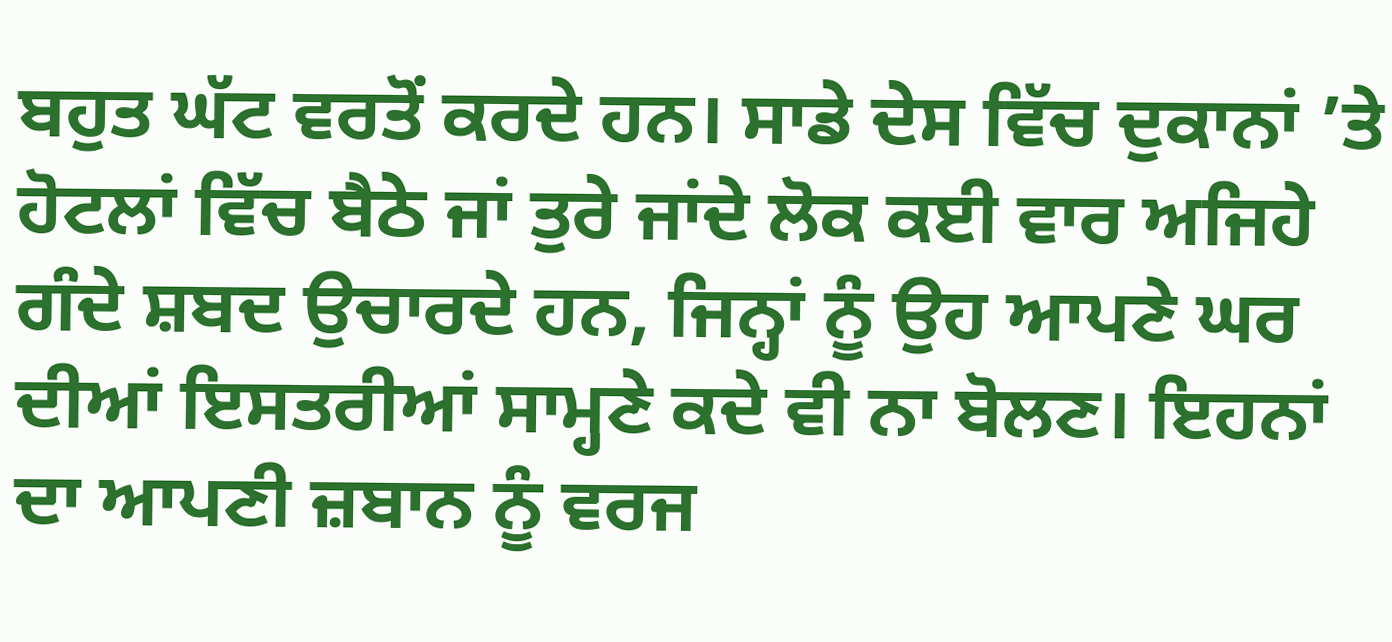ਬਹੁਤ ਘੱਟ ਵਰਤੋਂ ਕਰਦੇ ਹਨ। ਸਾਡੇ ਦੇਸ ਵਿੱਚ ਦੁਕਾਨਾਂ ’ਤੇ ਹੋਟਲਾਂ ਵਿੱਚ ਬੈਠੇ ਜਾਂ ਤੁਰੇ ਜਾਂਦੇ ਲੋਕ ਕਈ ਵਾਰ ਅਜਿਹੇ ਗੰਦੇ ਸ਼ਬਦ ਉਚਾਰਦੇ ਹਨ, ਜਿਨ੍ਹਾਂ ਨੂੰ ਉਹ ਆਪਣੇ ਘਰ ਦੀਆਂ ਇਸਤਰੀਆਂ ਸਾਮ੍ਹਣੇ ਕਦੇ ਵੀ ਨਾ ਬੋਲਣ। ਇਹਨਾਂ ਦਾ ਆਪਣੀ ਜ਼ਬਾਨ ਨੂੰ ਵਰਜ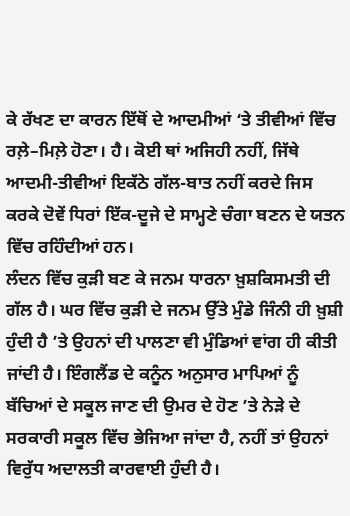ਕੇ ਰੱਖਣ ਦਾ ਕਾਰਨ ਇੱਥੋਂ ਦੇ ਆਦਮੀਆਂ ‘ਤੇ ਤੀਵੀਆਂ ਵਿੱਚ ਰਲ਼ੇ–ਮਿਲ਼ੇ ਹੋਣਾ। ਹੈ। ਕੋਈ ਥਾਂ ਅਜਿਹੀ ਨਹੀਂ, ਜਿੱਥੇ ਆਦਮੀ-ਤੀਵੀਆਂ ਇਕੱਠੇ ਗੱਲ-ਬਾਤ ਨਹੀਂ ਕਰਦੇ ਜਿਸ ਕਰਕੇ ਦੋਵੇਂ ਧਿਰਾਂ ਇੱਕ-ਦੂਜੇ ਦੇ ਸਾਮ੍ਹਣੇ ਚੰਗਾ ਬਣਨ ਦੇ ਯਤਨ ਵਿੱਚ ਰਹਿੰਦੀਆਂ ਹਨ।
ਲੰਦਨ ਵਿੱਚ ਕੁੜੀ ਬਣ ਕੇ ਜਨਮ ਧਾਰਨਾ ਖ਼ੁਸ਼ਕਿਸਮਤੀ ਦੀ ਗੱਲ ਹੈ। ਘਰ ਵਿੱਚ ਕੁੜੀ ਦੇ ਜਨਮ ਉੱਤੇ ਮੁੰਡੇ ਜਿੰਨੀ ਹੀ ਖ਼ੁਸ਼ੀ ਹੁੰਦੀ ਹੈ ’ਤੇ ਉਹਨਾਂ ਦੀ ਪਾਲਣਾ ਵੀ ਮੁੰਡਿਆਂ ਵਾਂਗ ਹੀ ਕੀਤੀ ਜਾਂਦੀ ਹੈ। ਇੰਗਲੈਂਡ ਦੇ ਕਨੂੰਨ ਅਨੁਸਾਰ ਮਾਪਿਆਂ ਨੂੰ ਬੱਚਿਆਂ ਦੇ ਸਕੂਲ ਜਾਣ ਦੀ ਉਮਰ ਦੇ ਹੋਣ ’ਤੇ ਨੇੜੇ ਦੇ ਸਰਕਾਰੀ ਸਕੂਲ ਵਿੱਚ ਭੇਜਿਆ ਜਾਂਦਾ ਹੈ, ਨਹੀਂ ਤਾਂ ਉਹਨਾਂ ਵਿਰੁੱਧ ਅਦਾਲਤੀ ਕਾਰਵਾਈ ਹੁੰਦੀ ਹੈ।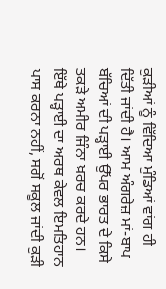ਕੁੜੀਆਂ ਨੂੰ ਵਿੱਦਿਆ ਮੁੰਡਿਆਂ ਵਾਂਗ ਹੀ ਦਿੱਤੀ ਜਾਂਦੀ ਹੈ। ਆਮ ਅੰਗਰੇਜ਼ ਮਾਂ-ਬਾਪ ਬੱਚਿਆਂ ਦੀ ਪੜ੍ਹਾਈ ਉੱਪਰ ਭਾਰਤ ਦੇ ਕਿਸੇ ਤਕੜੇ ਅਮੀਰ ਜਿੰਨਾ ਖ਼ਰਚ ਕਰਦੇ ਹਨ। ਇੱਥੇ ਪੜ੍ਹਾਈ ਦਾ ਅਰਥ ਕੇਵਲ ਇਮਤਿਹਾਨ ਪਾਸ ਕਰਨਾ ਨਹੀਂ, ਸਗੋਂ ਸਕੂਲ ਜਾਂਦੀ ਕੁੜੀ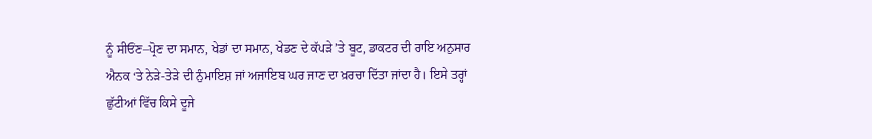ਨੂੰ ਸੀਓਂਣ–ਪ੍ਰੋਣ ਦਾ ਸਮਾਨ, ਖੇਡਾਂ ਦਾ ਸਮਾਨ, ਖੇਡਣ ਦੇ ਕੱਪੜੇ ’ਤੇ ਬੂਟ, ਡਾਕਟਰ ਦੀ ਰਾਇ ਅਨੁਸਾਰ ਐਨਕ ‘ਤੇ ਨੇੜੇ-ਤੇੜੇ ਦੀ ਨੁੰਮਾਇਸ਼ ਜਾਂ ਅਜਾਇਬ ਘਰ ਜਾਣ ਦਾ ਖ਼ਰਚਾ ਦਿੱਤਾ ਜਾਂਦਾ ਹੈ। ਇਸੇ ਤਰ੍ਹਾਂ ਛੁੱਟੀਆਂ ਵਿੱਚ ਕਿਸੇ ਦੂਜੇ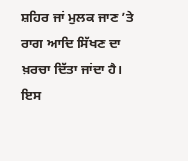ਸ਼ਹਿਰ ਜਾਂ ਮੁਲਕ ਜਾਣ ’ਤੇ ਰਾਗ ਆਦਿ ਸਿੱਖਣ ਦਾ ਖ਼ਰਚਾ ਦਿੱਤਾ ਜਾਂਦਾ ਹੈ। ਇਸ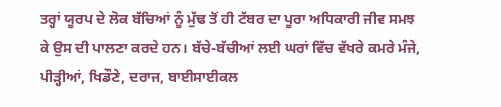ਤਰ੍ਹਾਂ ਯੂਰਪ ਦੇ ਲੋਕ ਬੱਚਿਆਂ ਨੂੰ ਮੁੱਢ ਤੋਂ ਹੀ ਟੱਬਰ ਦਾ ਪੂਰਾ ਅਧਿਕਾਰੀ ਜੀਵ ਸਮਝ ਕੇ ਉਸ ਦੀ ਪਾਲਣਾ ਕਰਦੇ ਹਨ। ਬੱਚੇ-ਬੱਚੀਆਂ ਲਈ ਘਰਾਂ ਵਿੱਚ ਵੱਖਰੇ ਕਮਰੇ ਮੰਜੇ, ਪੀੜ੍ਹੀਆਂ, ਖਿਡੌਣੇ, ਦਰਾਜ, ਬਾਈਸਾਈਕਲ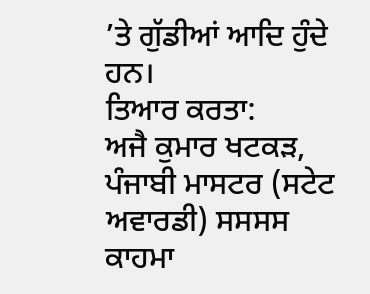’ਤੇ ਗੁੱਡੀਆਂ ਆਦਿ ਹੁੰਦੇ ਹਨ।
ਤਿਆਰ ਕਰਤਾ:
ਅਜੈ ਕੁਮਾਰ ਖਟਕੜ, ਪੰਜਾਬੀ ਮਾਸਟਰ (ਸਟੇਟ ਅਵਾਰਡੀ) ਸਸਸਸ ਕਾਹਮਾ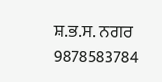ਸ਼.ਭ.ਸ. ਨਗਰ 9878583784